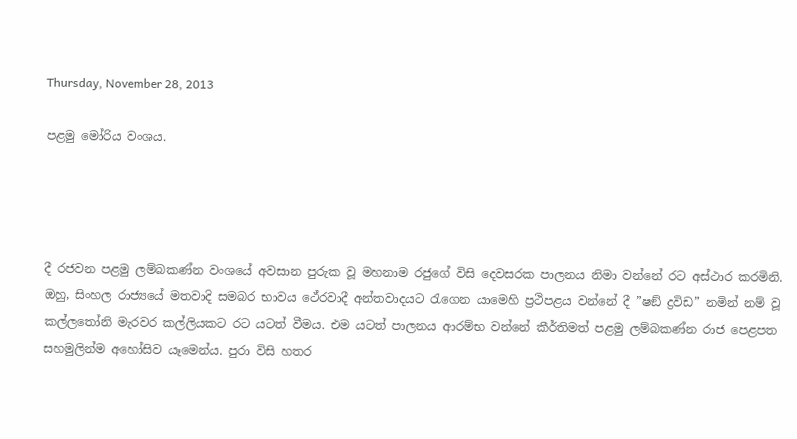Thursday, November 28, 2013

පළමු මෝරිය වංශය.




දී රජවන පළමු ලම්බකණ්න වංශයේ අවසාන පුරුක වූ මහනාම රජුගේ විසි දෙවසරක පාලනය නිමා වන්නේ රට අස්ථාර කරමිනි. ඔහු, සිංහල රාජ්‍යයේ මතවාදි සමබර භාවය ථේරවාදී අන්තවාදයට රැගෙන යාමෙහි ප්‍රථිපළය වන්නේ දී ”ෂඞ් ද්‍රවිඩ” නමින් නම් වූ කල්ලතෝනි මැරවර කල්ලියකට රට යටත් වීමය. එම යටත් පාලනය ආරම්භ වන්නේ කීර්තිමත් පළමු ලම්බකණ්න රාජ පෙළපත සහමුලින්ම අහෝසිව යෑමෙන්ය. පුරා විසි හතර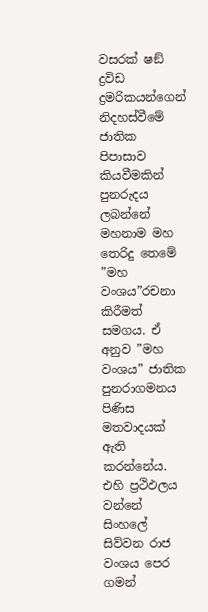වසරක් ෂඞ් ද්‍රවිඩ ද්‍රමරිකයන්ගෙන් නිදහස්වීමේ ජාතික පිපාසාව කියවීමකින් පුනරුදය ලබන්නේ මහනාම මහ තෙරිදු තෙමේ ”මහ වංශය”රචනා කිරීමත් සමගය. ඒ අනුව ”මහ වංශය” ජාතික පුනරාගමනය පිණිස මතවාදයක් ඇති කරන්නේය. එහි ප්‍රථිඵලය වන්නේ සිංහලේ සිව්වන රාජ වංශය පෙර ගමන්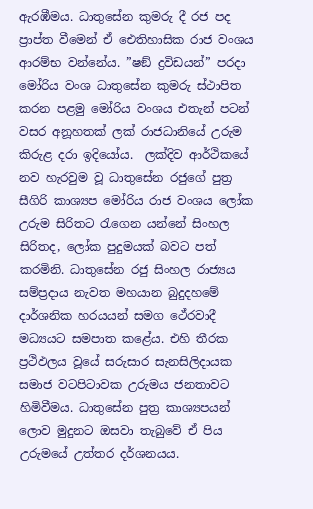ඇරඹීමය. ධාතුසේන කුමරු දී රජ පද ප්‍රාප්ත වීමෙන් ඒ ඓතිහාසික රාජ වංශය ආරම්භ වන්නේය. ”ෂඞ් ද්‍රවිඩයන්” පරදා මෝරිය වංශ ධාතුසේන කුමරු ස්ථාපිත කරන පළමු මෝරිය වංශය එතැන් පටන් වසර අනූහතක් ලක් රාජධානියේ උරුම කිරුළ දරා ඉදියෝය.  ලක්දිව ආර්ථිකයේ නව හැරවුම වූ ධාතුසේන රජුගේ පුත්‍ර සීගිරි කාශ්‍යප මෝරිය රාජ වංශය ලෝක උරුම සිරිතට රැගෙන යන්නේ සිංහල සිරිතද, ලෝක පුදුමයක් බවට පත්  කරමිනි. ධාතුසේන රජු සිංහල රාජ්‍යය සම්ප්‍රදාය නැවත මහයාන බුදුදහමේ දාර්ශනික හරයයන් සමග ථේරවාදී මධ්‍යයට සමපාත කළේය. එහි තීරක ප්‍රථිඵලය වූයේ සරුසාර සැනසිලිදායක සමාජ වටපිටාවක උරුමය ජනතාවට හිමිවීමය. ධාතුසේන පුත්‍ර කාශ්‍යපයන් ලොව මුදුනට ඔසවා තැබුවේ ඒ පිය උරුමයේ උත්තර දර්ශනයය.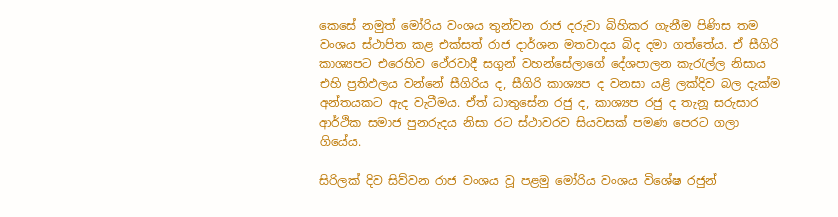කෙසේ නමුත් මෝරිය වංශය තුන්වන රාජ දරුවා බිහිකර ගැනීම පිණිස තම වංශය ස්ථාපිත කළ එක්සත් රාජ දාර්ශන මතවාදය බිද දමා ගත්තේය. ඒ සීගිරි කාශ්‍යපට එරෙහිව ථේරවාදී සගුන් වහන්සේලාගේ දේශපාලන කැරැල්ල නිසාය එහි ප්‍රතිඵලය වන්නේ සීගිරිය ද, සීගිරි කාශ්‍යප ද වනසා යළි ලක්දිව බල දැක්ම අන්තයකට ඇද වැටීමය. ඒත් ධාතුසේන රජු ද, කාශ්‍යප රජු ද තැනූ සරුසාර ආර්ථික සමාජ පුනරුදය නිසා රට ස්ථාවරව සියවසක් පමණ පෙරට ගලා ගියේය.

සිරිලක් දිව සිව්වන රාජ වංශය වූ පළමු මෝරිය වංශය විශේෂ රජුන්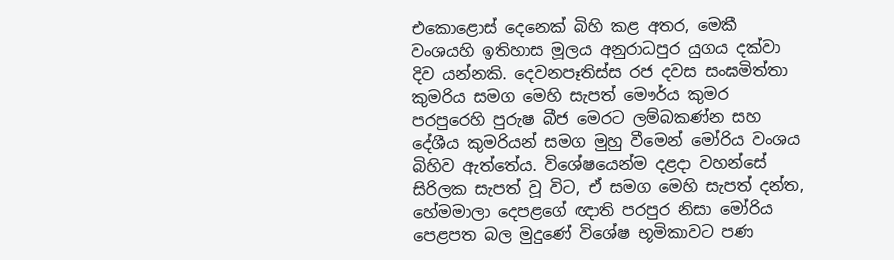එකොළොස් දෙනෙක් බිහි කළ අතර, මෙකී වංශයහි ඉතිහාස මූලය අනුරාධපුර යුගය දක්වා දිව යන්නකි. දෙවනපෑතිස්ස රජ දවස සංඝමිත්තා කුමරිය සමග මෙහි සැපත් මෞර්ය කුමර පරපුරෙහි පුරුෂ බීජ මෙරට ලම්බකණ්න සහ දේශීය කුමරියන් සමග මුහු වීමෙන් මෝරිය වංශය බිහිව ඇත්තේය. විශේෂයෙන්ම දළදා වහන්සේ සිරිලක සැපත් වූ විට, ඒ සමග මෙහි සැපත් දන්ත, හේමමාලා දෙපළගේ ඥාති පරපුර නිසා මෝරිය පෙළපත බල මුදුණේ විශේෂ භූමිකාවට පණ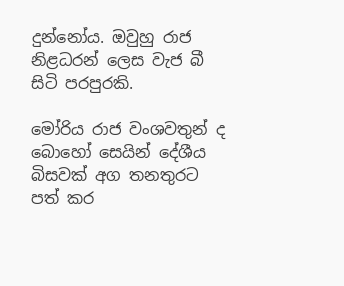දුන්නෝය. ඔවුහු රාජ නිළධරන් ලෙස වැජ බී සිටි පරපුරකි.

මෝරිය රාජ වංශවතුන් ද බොහෝ සෙයින් දේශීය බිසවක් අග තනතුරට පත් කර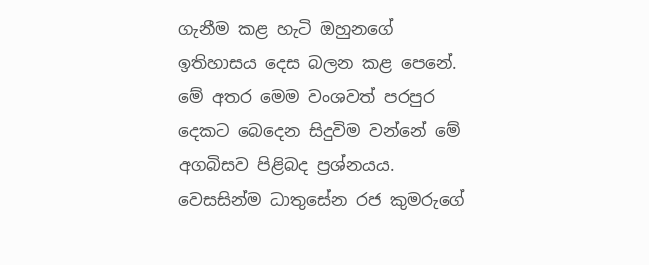ගැනීම කළ හැටි ඔහුනගේ ඉතිහාසය දෙස බලන කළ පෙනේ. මේ අතර මෙම වංශවත් පරපුර දෙකට බෙදෙන සිදුවිම වන්නේ මේ අගබිසව පිළිබද ප්‍රශ්නයය. වෙසසින්ම ධාතුසේන රජ කුමරුගේ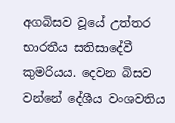අගබිසව වූයේ උත්තර භාරතීය සතිසාදේවී කුමරියය. දෙවන බිසව වන්නේ දේශීය වංශවතිය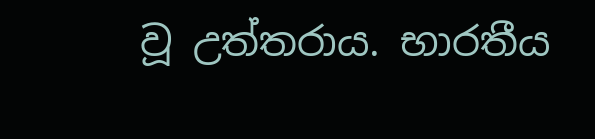වූ උත්තරාය. භාරතීය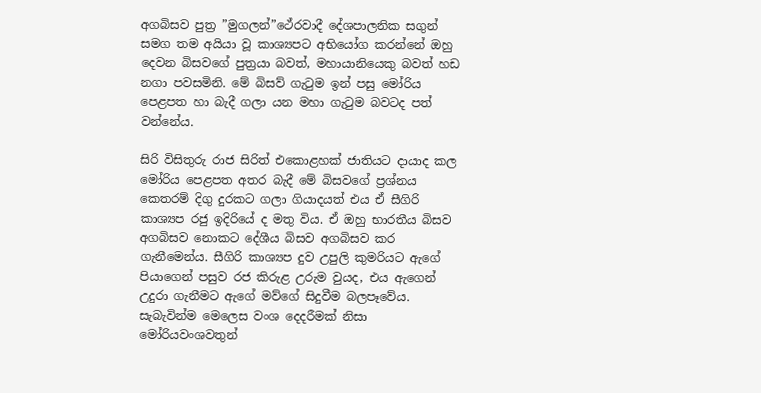අගබිසව පුත්‍ර ”මුගලන්”ථේරවාදී දේශපාලනික සගුන් සමග තම අයියා වූ කාශ්‍යපට අභියෝග කරන්නේ ඔහු දෙවන බිසවගේ පුත්‍රයා බවත්, මහායානියෙකු බවත් හඩ නගා පවසමිනි. මේ බිසව් ගැටුම ඉන් පසු මෝරිය පෙළපත හා බැදී ගලා යන මහා ගැටුම බවටද පත් වන්නේය.

සිරි විසිතුරු රාජ සිරිත් එකොළහක් ජාතියට දායාද කල මෝරිය පෙළපත අතර බැදී මේ බිසවගේ ප්‍රශ්නය කෙතරම් දිගු දුරකට ගලා ගියාදයත් එය ඒ සීගිරි කාශ්‍යප රජු ඉදිරියේ ද මතු විය. ඒ ඔහු භාරතීය බිසව අගබිසව නොකට දේශීය බිසව අගබිසව කර ගැනීමෙන්ය. සීගිරි කාශ්‍යප දුව උපුලි කුමරියට ඇගේ පියාගෙන් පසුව රජ කිරුළ උරුම වුයද, එය ඇගෙන් උදුරා ගැනීමට ඇගේ මව්ගේ සිදුවීම බලපෑවේය. සැබැවින්ම මෙලෙස වංශ දෙදරීමක් නිසා මෝරියවංශවතුන්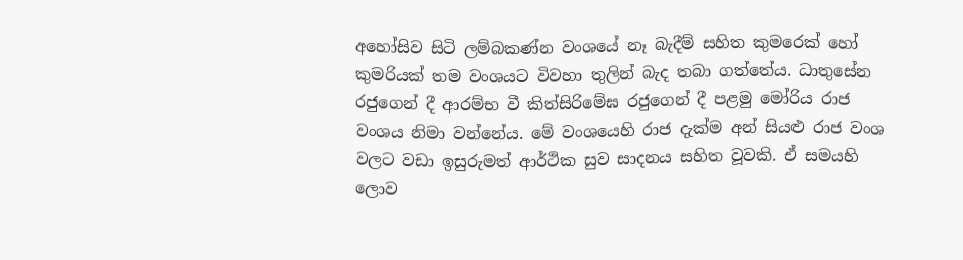අහෝසිව සිටි ලම්බකණ්න වංශයේ නෑ බැදීම් සහිත කුමරෙක් හෝ කුමරියක් තම වංශයට විවහා තුලින් බැද තබා ගත්තේය. ධාතුසේන රජුගෙන් දී ආරම්භ වී කිත්සිරිමේඝ රජුගෙන් දී පළමු මෝරිය රාජ වංශය නිමා වන්නේය. මේ වංශයෙහි රාජ දැක්ම අන් සියළු රාජ වංශ වලට වඩා ඉසුරුමත් ආර්ථික සුව සාදනය සහිත වූවකි. ඒ සමයහි ලොව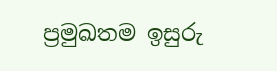ප්‍රමුඛතම ඉසුරු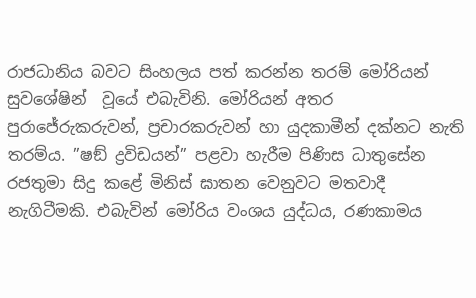රාජධානිය බවට සිංහලය පත් කරන්න තරම් මෝරියන් සුවශේෂින්  වූයේ එබැවිනි. මෝරියන් අතර පුරාජේරුකරුවන්, ප්‍රචාරකරුවන් හා යුදකාමීන් දක්නට නැති තරම්ය. ”ෂඞ් ද්‍රවිඩයන්” පළවා හැරීම පිණිස ධාතුසේන රජතුමා සිදු කළේ මිනිස් ඝාතන වෙනුවට මතවාදී නැගිටීමකි. එබැවින් මෝරිය වංශය යුද්ධය, රණකාමය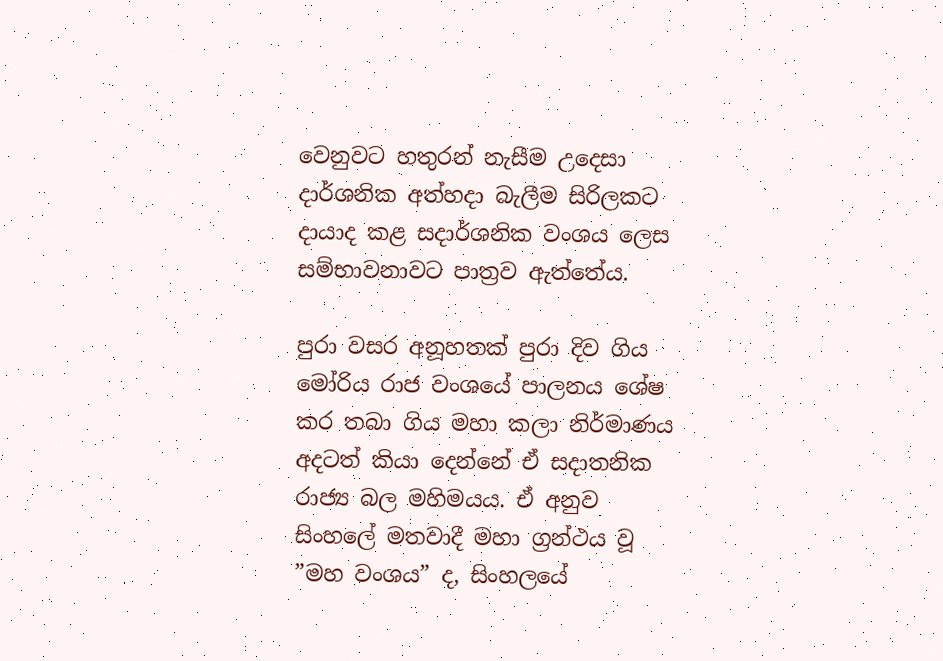වෙනුවට හතුරන් නැසීම උදෙසා දාර්ශනික අත්හදා බැලීම සිරිලකට දායාද කළ සදාර්ශනික වංශය ලෙස සම්භාවනාවට පාත්‍රව ඇත්තේය.

පුරා වසර අනූහතක් පුරා දිව ගිය මෝරිය රාජ වංශයේ පාලනය ශේෂ කර තබා ගිය මහා කලා නිර්මාණය අදටත් කියා දෙන්නේ ඒ සදාතනික රාජ්‍ය බල මහිමයය. ඒ අනුව සිංහලේ මතවාදී මහා ග්‍රන්ථය වූ ”මහ වංශය” ද, සිංහලයේ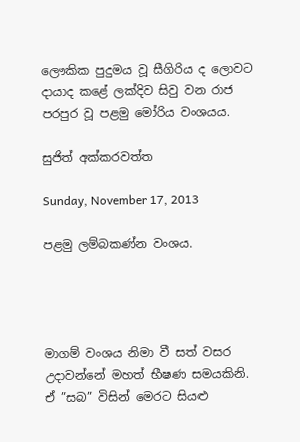ලෞකික පුදුමය වූ සීගිරිය ද ලොවට දායාද කළේ ලක්දිව සිවු වන රාජ පරපුර වූ පළමු මෝරිය වංශයය.

සුජිත් අක්කරවත්ත

Sunday, November 17, 2013

පළමු ලම්බකණ්න වංශය.




මාගම් වංශය නිමා වී සත් වසර උදාවන්නේ මහත් භීෂණ සමයකිනි. ඒ ”සබ” විසින් මෙරට සියළු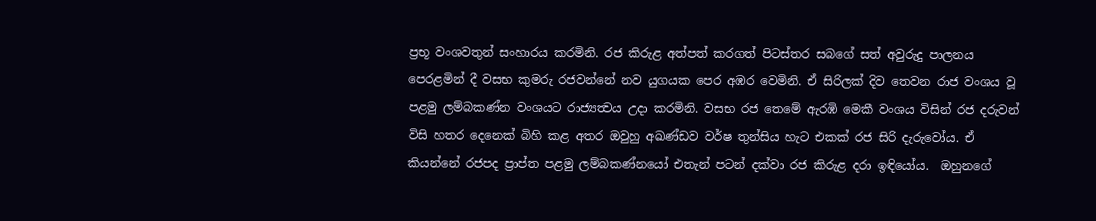ප්‍රභූ වංශවතුන් සංහාරය කරමිනි. රජ කිරුළ අත්පත් කරගත් පිටස්තර සබගේ සත් අවුරුදු පාලනය පෙරළමින් දී වසභ කුමරු රජවන්නේ නව යුගයක පෙර අඹර වෙමිනි. ඒ සිරිලක් දිව තෙවන රාජ වංශය වූ පළමු ලම්බකණ්න වංශයට රාජ්‍යත්‍වය උදා කරමිනි. වසභ රජ තෙමේ ඇරඹි මෙකී වංශය විසින් රජ දරුවන් විසි හතර දෙනෙක් බිහි කළ අතර ඔවුහු අඛණ්ඩව වර්ෂ තුන්සිය හැට එකක් රජ සිරි දැරුවෝය. ඒ කියන්නේ රජපද ප්‍රාප්ත පළමු ලම්බකණ්නයෝ එතැන් පටන් දක්වා රජ කිරුළ දරා ඉඳියෝය.  ඔහුනගේ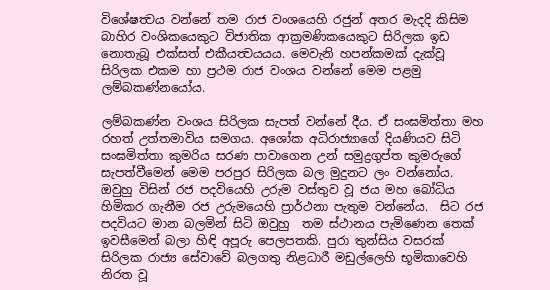විශේෂත්‍වය වන්නේ තම රාජ වංශයෙහි රජුන් අතර මැදදි කිසිම බාහිර වංශිකයෙකුට විජාතික ආක්‍රමණිකයෙකුට සිරිලක ඉඩ නොතැබූ එක්සත් එකීයත්‍වයයය. මෙවැනි හපන්කමක් දැක්වූ සිරිලක එකම හා ප්‍රථම රාජ වංශය වන්නේ මෙම පළමු ලම්බකණ්නයෝය.

ලම්බකණ්න වංශය සිරිලක සැපත් වන්නේ දීය. ඒ සංඝමිත්තා මහ රහත් උත්තමාවිය සමගය. අශෝක අධිරාජ්‍යාගේ දියණියව සිටි සංඝමිත්තා කුමරිය සරණ පාවාගෙන උන් සමුද්‍රගුප්ත කුමරුගේ සැපත්වීමෙන් මෙම පරපුර සිරිලක බල මුදුනට ලං වන්නෝය. ඔවුහු විසින් රජ පදවියෙහි උරුම වස්තුව වූ ජය මහ බෝධිය හිමිකර ගැනීම රජ උරුමයෙහි ප්‍රාර්ථනා පැතුම වන්නේය.  සිට රජ පදවියට මාන බලමින් සිටි ඔවුහු  තම ස්ථානය පැමිණෙන තෙක් ඉවසීමෙන් බලා හිඳි අපූරු පෙලපතකි. පුරා තුන්සිය වසරක් සිරිලක රාජ්‍ය සේවාවේ බලගතු නිළධාරී මඩුල්ලෙහි භූමිකාවෙහි නිරත වූ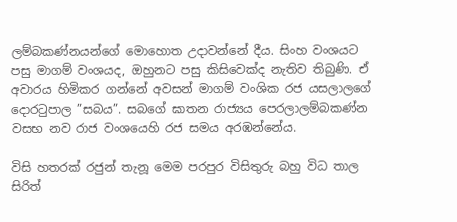ලම්බකණ්නයන්ගේ මොහොත උදාවන්නේ දීය. සිංහ වංශයට පසු මාගම් වංශයද, ඔහුනට පසු කිසිවෙක්ද නැතිව තිබුණි. ඒ අවාරය හිමිකර ගන්නේ අවසන් මාගම් වංශික රජ යසලාලගේ දොරටුපාල ”සබය”. සබගේ ඝාතන රාජ්‍යය පෙරලාලම්බකණ්න වසභ නව රාජ වංශයෙහි රජ සමය අරඹන්නේය.

විසි හතරක් රජුන් තැනූ මෙම පරපුර විසිතුරු බහු විධ තාල සිරිත්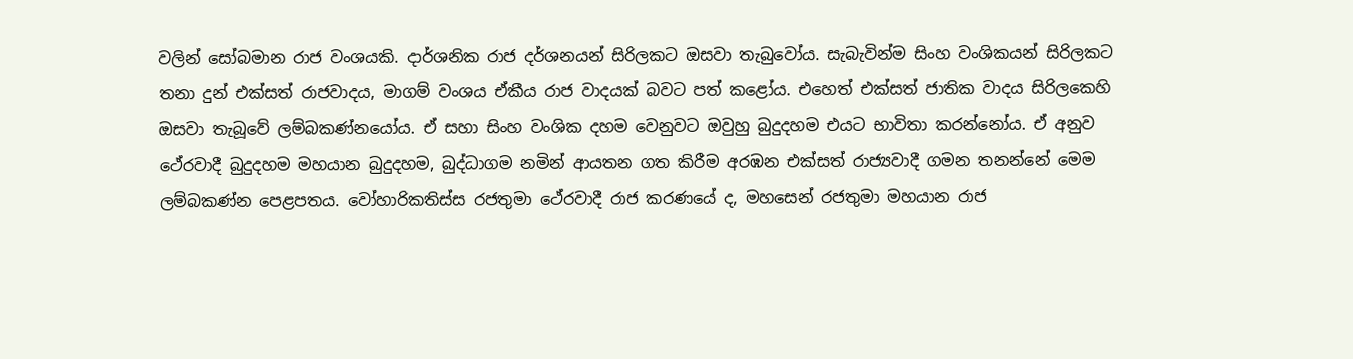වලින් සෝබමාන රාජ වංශයකි. දාර්ශනික රාජ දර්ශනයන් සිරිලකට ඔසවා තැබුවෝය. සැබැවින්ම සිංහ වංශිකයන් සිරිලකට තනා දුන් එක්සත් රාජවාදය, මාගම් වංශය ඒකීය රාජ වාදයක් බවට පත් කළෝය. එහෙත් එක්සත් ජාතික වාදය සිරිලකෙහි ඔසවා තැබූවේ ලම්බකණ්නයෝය. ඒ සහා සිංහ වංශික දහම වෙනුවට ඔවුහු බුදුදහම එයට භාවිතා කරන්නෝය. ඒ අනුව ථේරවාදී බුදුදහම මහයාන බුදුදහම, බුද්ධාගම නමින් ආයතන ගත කිරීම අරඹන එක්සත් රාජ්‍යවාදී ගමන තනන්නේ මෙම ලම්බකණ්න පෙළපතය. වෝහාරිකතිස්ස රජතුමා ථේරවාදී රාජ කරණයේ ද, මහසෙන් රජතුමා මහයාන රාජ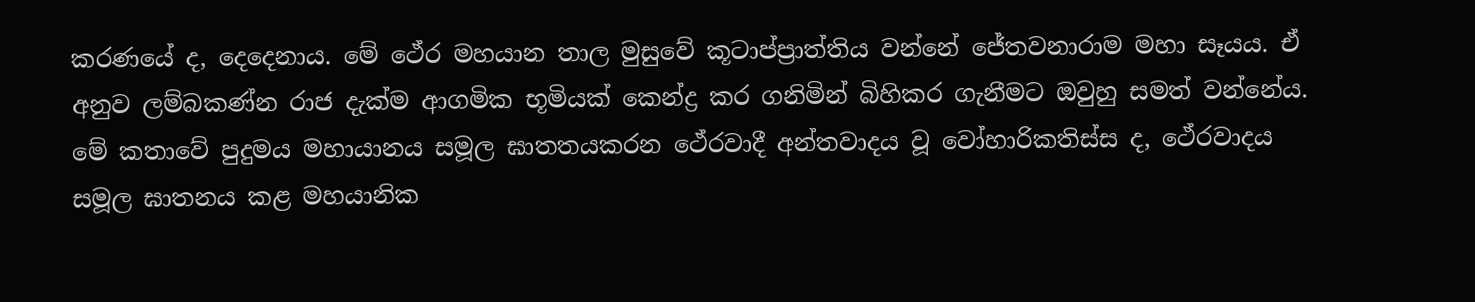කරණයේ ද, දෙදෙනාය. මේ ථේර මහයාන තාල මුසුවේ කූටාප්ප්‍රාත්තිය වන්නේ ජේතවනාරාම මහා සෑයය. ඒ අනුව ලම්බකණ්න රාජ දැක්ම ආගමික භූමියක් කෙන්ද්‍ර කර ගනිමින් බිහිකර ගැනීමට ඔවුහු සමත් වන්නේය. මේ කතාවේ පුදුමය මහායානය සමූල ඝාතතයකරන ථේරවාදී අන්තවාදය වූ වෝහාරිකතිස්ස ද, ථේරවාදය සමූල ඝාතනය කළ මහයානික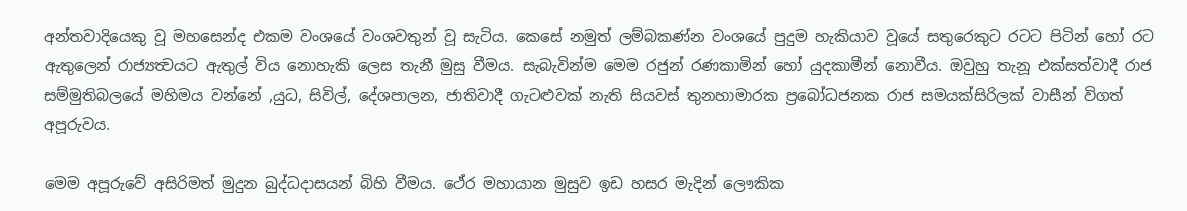අන්තවාදියෙකු වූ මහසෙන්ද එකම වංශයේ වංශවතුන් වූ සැටිය. කෙසේ නමුත් ලම්බකණ්න වංශයේ පුදුම හැකියාව වූයේ සතුරෙකුට රටට පිටින් හෝ රට ඇතුලෙන් රාජ්‍යත්‍වයට ඇතුල් විය නොහැකි ලෙස තැනී මුසු වීමය. සැබැවින්ම මෙම රජුන් රණකාමින් හෝ යුදකාමීන් නොවීය. ඔවුහු තැනූ එක්සත්වාදී රාජ සම්මුතිබලයේ මහිමය වන්නේ ,යුධ, සිවිල්, දේශපාලන, ජාතිවාදී ගැටළුවක් නැති සියවස් තුනහාමාරක ප්‍රබෝධජනක රාජ සමයක්සිරිලක් වාසීන් විගත් අපූරුවය.

මෙම අපූරුවේ අසිරිමත් මුදුන බුද්ධදාසයන් බිහි වීමය. ථේර මහායාන මුසුව ඉඩ හසර මැදින් ලෞකික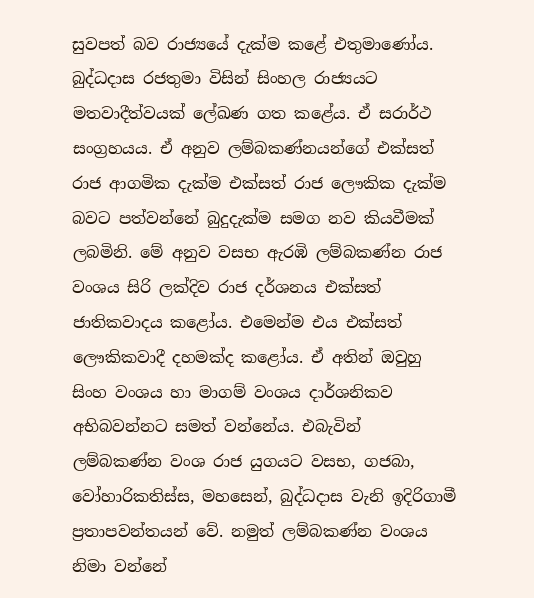සුවපත් බව රාජ්‍යයේ දැක්ම කළේ එතුමාණෝය. බුද්ධදාස රජතුමා විසින් සිංහල රාජ්‍යයට මතවාදීත්වයක් ලේඛණ ගත කළේය. ඒ සරාර්ථ සංග්‍රහයය. ඒ අනුව ලම්බකණ්නයන්ගේ එක්සත් රාජ ආගමික දැක්ම එක්සත් රාජ ලෞකික දැක්ම බවට පත්වන්නේ බුදුදැක්ම සමග නව කියවීමක් ලබමිනි. මේ අනුව වසභ ඇරඹි ලම්බකණ්න රාජ වංශය සිරි ලක්දිව රාජ දර්ශනය එක්සත් ජාතිකවාදය කළෝය. එමෙන්ම එය එක්සත් ලෞකිකවාදී දහමක්ද කළෝය. ඒ අතින් ඔවුහු සිංහ වංශය හා මාගම් වංශය දාර්ශනිකව අභිබවන්නට සමත් වන්නේය. එබැවින් ලම්බකණ්න වංශ රාජ යුගයට වසභ, ගජබා, වෝහාරිකතිස්ස, මහසෙන්, බුද්ධදාස වැනි ඉදිරිගාමී ප්‍රතාපවන්තයන් වේ. නමුත් ලම්බකණ්න වංශය නිමා වන්නේ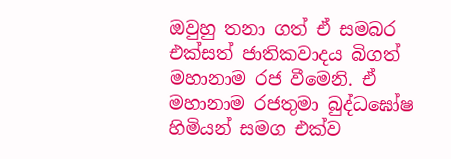ඔවුහු තනා ගත් ඒ සමබර එක්සත් ජාතිකවාදය බිගත් මහානාම රජ වීමෙනි. ඒ මහානාම රජතුමා බුද්ධඝෝෂ හිමියන් සමග එක්ව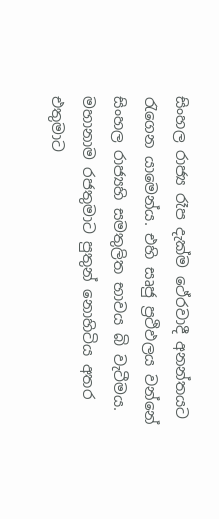සිංහල රාජ්‍ය රෑප දැක්ම ථේරවාදී අනන්තයට රැගෙන යාමෙන්ය. එහි සෘජු ප්‍රථිඵලය වන්නේ සිංහල රාජ්‍යහි සමතුලිත භාවය බි වැටීමය. මහානාම රජතුමාට පුතුන් නොහිටිය අතර එතුමාට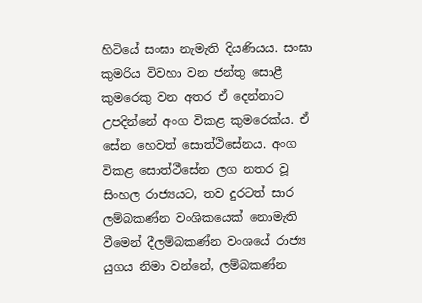හිටියේ සංඝා නැමැති දියණියය. සංඝා කුමරිය විවහා වන ජන්තු සොළී කුමරෙකු වන අතර ඒ දෙන්නාට උපදින්නේ අංග විකළ කුමරෙක්ය. ඒ සේන හෙවත් සොත්ථිසේනය. අංග විකළ සොත්ථීසේන ලග නතර වූ සිංහල රාජ්‍යයට, තව දුරටත් සාර ලම්බකණ්න වංශිකයෙක් නොමැති වීමෙන් දීලම්බකණ්න වංශයේ රාජ්‍ය යුගය නිමා වන්නේ, ලම්බකණ්න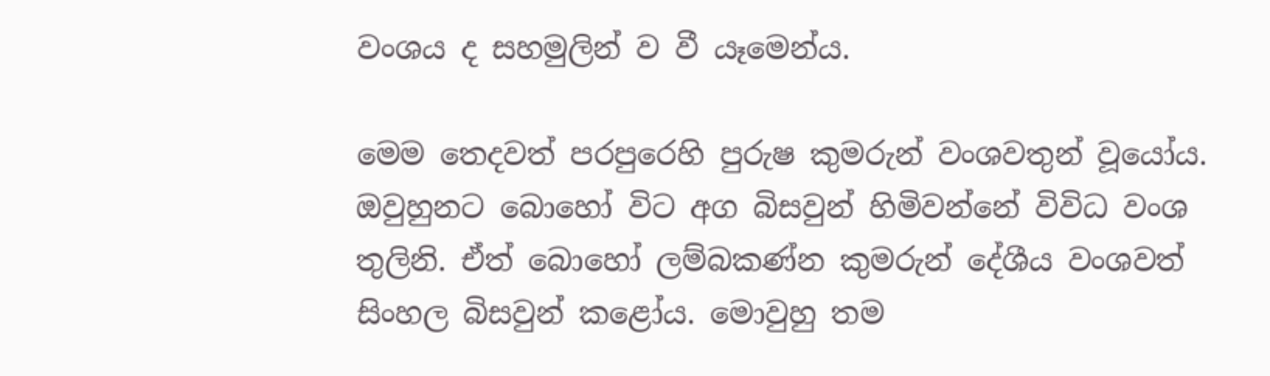වංශය ද සහමුලින් ව වී යෑමෙන්ය.

මෙම තෙදවත් පරපුරෙහි පුරුෂ කුමරුන් වංශවතුන් වූයෝය. ඔවුහුනට බොහෝ විට අග බිසවුන් හිමිවන්නේ විවිධ වංශ තුලිනි. ඒත් බොහෝ ලම්බකණ්න කුමරුන් දේශීය වංශවත් සිංහල බිසවුන් කළෝය. මොවුහු තම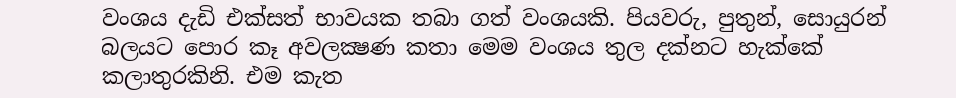වංශය දැඩි එක්සත් භාවයක තබා ගත් වංශයකි. පියවරු, පුතුන්, සොයුරන් බලයට පොර කෑ අවලක්‍ෂණ කතා මෙම වංශය තුල දක්නට හැක්කේ කලාතුරකිනි. එම කැත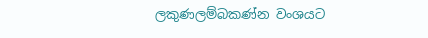ලකුණලම්බකණ්න වංශයට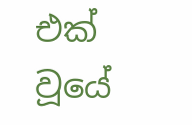එක් වූයේ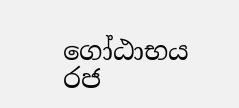ගෝඨාභය රජ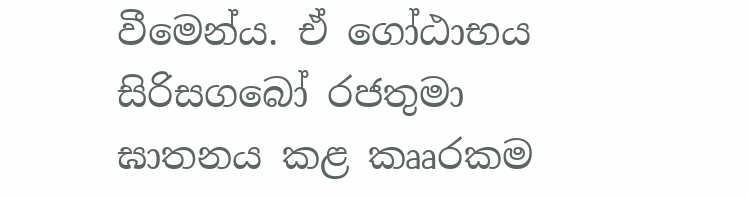වීමෙන්ය. ඒ ගෝඨාභය සිරිසගබෝ රජතුමා ඝාතනය කළ කෲරකම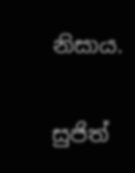නිසාය.

සුජිත්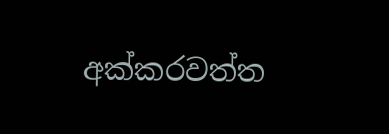අක්කරවත්ත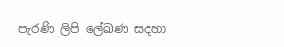පැරණි ලිපි ලේඛණ සදහා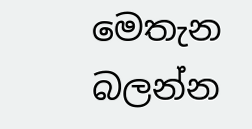මෙතැන බලන්න